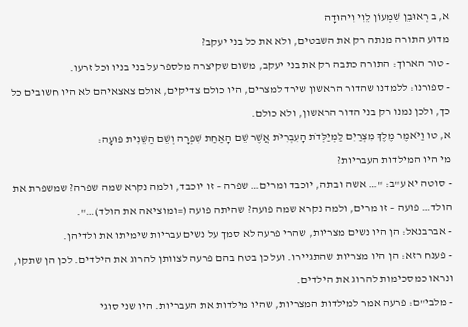א, ב רְאוּבֵן שִׁמְעוֹן לֵוִי וִיהוּדָה
מדוע התורה מנתה רק את השבטים, ולא את כל בני יעקב?
- טור הארוך: התורה כתבה רק את בני יעקב, משום שקיצרה מלספר על בני בניו וכל זרעו.
- ספורנו: ללמדנו שהדור הראשון שירד למצרים, היו כולם צדיקים, אולם צאצאיהם לא היו חשובים כל כך, ולכן נמנו רק בני הדור הראשון, ולא כולם.
א, טו וַיֹּאמֶר מֶלֶךְ מִצְרַיִם לַמְיַלְּדֹת הָעִבְרִיֹּת אֲשֶׁר שֵׁם הָאַחַת שִׁפְרָה וְשֵׁם הַשֵּׁנִית פּוּעָה:
מי היו המילדות העבריות?
- סוטה יא ע"ב: "… אשה ובתה, יוכבד ומרים… שפרה – זו יוכבד, ולמה נקרא שמה שפרה? שמשפרת את הולד… פועה – זו מרים, ולמה נקרא שמה פועה? שהיתה פועה (=ומוציאה את הולד)…".
- אברבנאל: הן היו נשים מצריות, שהרי פרעה לא סמך על נשים עבריות שימיתו את ולדיהן.
- פענח רזא: הן היו מצריות שהתגיירו. ועל כן בטח בהם פרעה לצוותן להרוג את הילדים. לכן הן שתקו, ונראו כמסכימות להרוג את הילדים.
- מלבי"ם: פרעה אמר למילדות המצריות, שהיו מילדות את העבריות. היו שני סוגי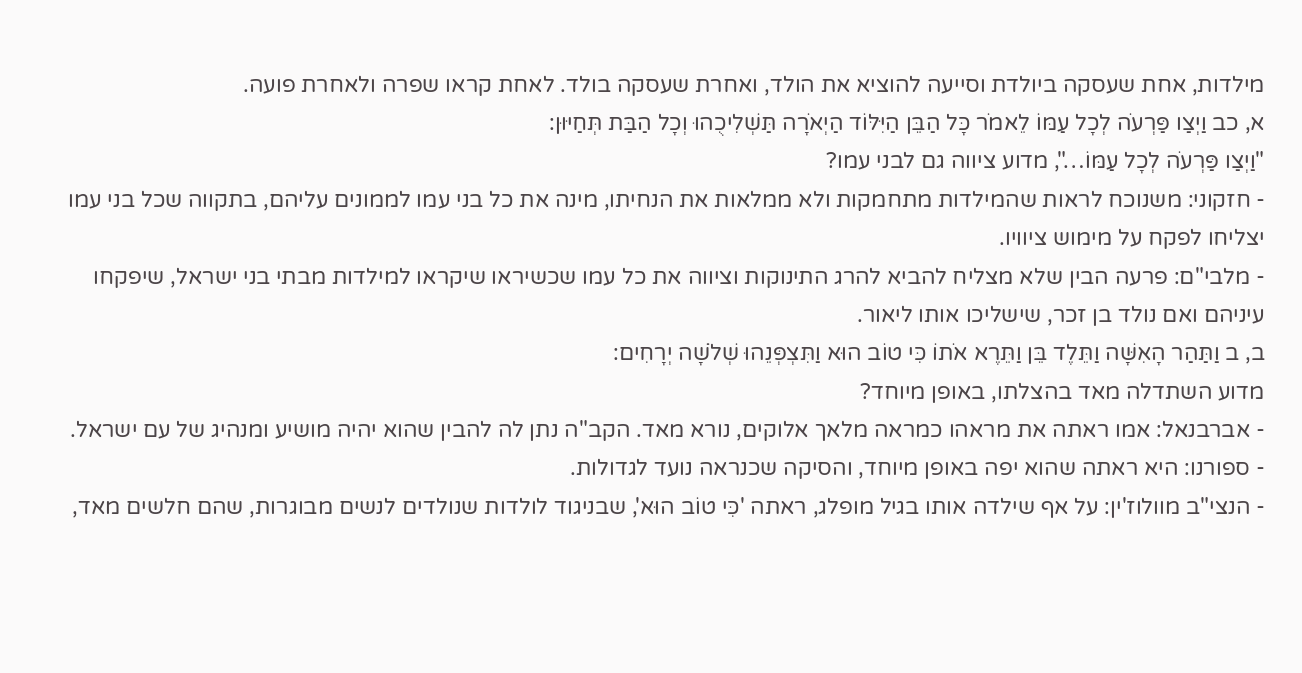מילדות, אחת שעסקה ביולדת וסייעה להוציא את הולד, ואחרת שעסקה בולד. לאחת קראו שפרה ולאחרת פועה.
א, כב וַיְצַו פַּרְעֹה לְכָל עַמּוֹ לֵאמֹר כָּל הַבֵּן הַיִּלּוֹד הַיְאֹרָה תַּשְׁלִיכֻהוּ וְכָל הַבַּת תְּחַיּוּן:
"וַיְצַו פַּרְעֹה לְכָל עַמּוֹ…", מדוע ציווה גם לבני עמו?
- חזקוני: משנוכח לראות שהמילדות מתחמקות ולא ממלאות את הנחיתו, מינה את כל בני עמו לממונים עליהם, בתקווה שכל בני עמו יצליחו לפקח על מימוש ציוויו.
- מלבי"ם: פרעה הבין שלא מצליח להביא להרג התינוקות וציווה את כל עמו שכשיראו שיקראו למילדות מבתי בני ישראל, שיפקחו עיניהם ואם נולד בן זכר, שישליכו אותו ליאור.
ב, ב וַתַּהַר הָאִשָּׁה וַתֵּלֶד בֵּן וַתֵּרֶא אֹתוֹ כִּי טוֹב הוּא וַתִּצְפְּנֵהוּ שְׁלֹשָׁה יְרָחִים:
מדוע השתדלה מאד בהצלתו, באופן מיוחד?
- אברבנאל: אמו ראתה את מראהו כמראה מלאך אלוקים, נורא מאד. הקב"ה נתן לה להבין שהוא יהיה מושיע ומנהיג של עם ישראל.
- ספורנו: היא ראתה שהוא יפה באופן מיוחד, והסיקה שכנראה נועד לגדולות.
- הנצי"ב מוולוז'ין: על אף שילדה אותו בגיל מופלג, ראתה 'כִּי טוֹב הוּא', שבניגוד לולדות שנולדים לנשים מבוגרות, שהם חלשים מאד,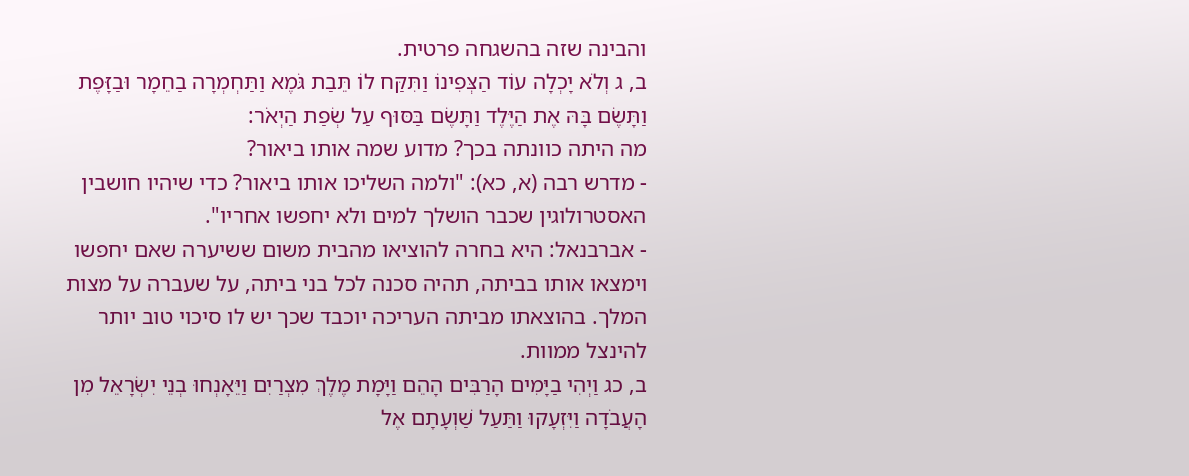והבינה שזה בהשגחה פרטית.
ב, ג וְלֹא יָכְלָה עוֹד הַצְּפִינוֹ וַתִּקַּח לוֹ תֵּבַת גֹּמֶא וַתַּחְמְרָה בַחֵמָר וּבַזָּפֶת וַתָּשֶׂם בָּהּ אֶת הַיֶּלֶד וַתָּשֶׂם בַּסּוּף עַל שְׂפַת הַיְאֹר:
מה היתה כוונתה בכך? מדוע שמה אותו ביאור?
- מדרש רבה (א, כא): "ולמה השליכו אותו ביאור? כדי שיהיו חושבין האסטרולוגין שכבר הושלך למים ולא יחפשו אחריו".
- אברבנאל: היא בחרה להוציאו מהבית משום ששיערה שאם יחפשו וימצאו אותו בביתה, תהיה סכנה לכל בני ביתה, על שעברה על מצות המלך. בהוצאתו מביתה העריכה יוכבד שכך יש לו סיכוי טוב יותר להינצל ממוות.
ב, כג וַיְהִי בַיָּמִים הָרַבִּים הָהֵם וַיָּמָת מֶלֶךְ מִצְרַיִם וַיֵּאָנְחוּ בְנֵי יִשְׂרָאֵל מִן הָעֲבֹדָה וַיִּזְעָקוּ וַתַּעַל שַׁוְעָתָם אֶל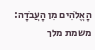הָאֱלֹהִים מִן הָעֲבֹדָה:
משמת מלך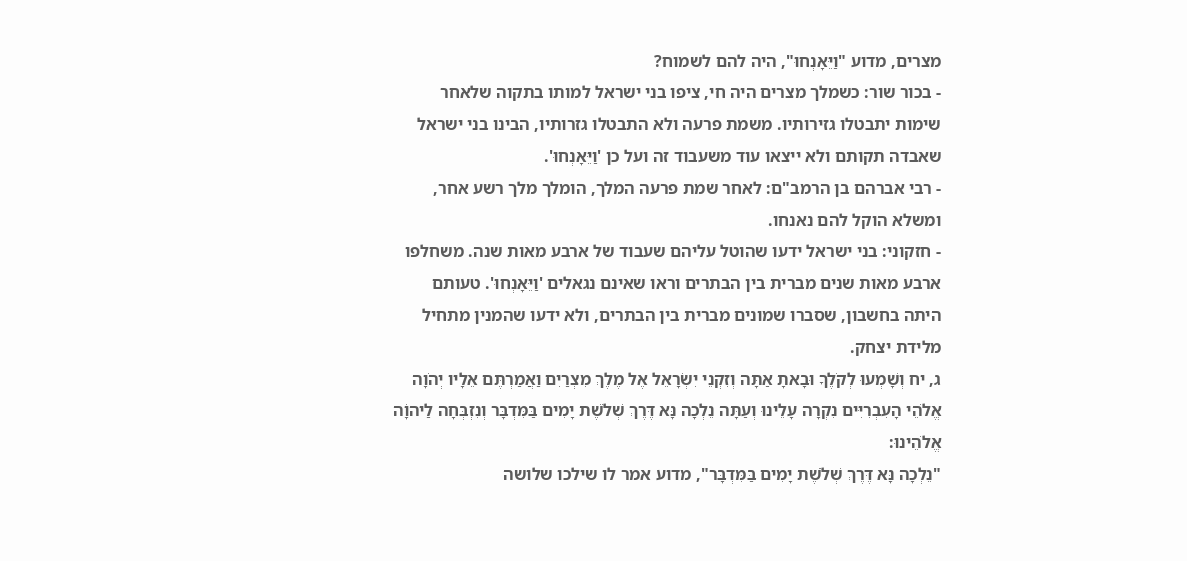מצרים, מדוע "וַיֵּאָנְחוּ", היה להם לשמוח?
- בכור שור: כשמלך מצרים היה חי, ציפו בני ישראל למותו בתקוה שלאחר שימות יתבטלו גזירותיו. משמת פרעה ולא התבטלו גזרותיו, הבינו בני ישראל שאבדה תקותם ולא ייצאו עוד משעבוד זה ועל כן 'וַיֵּאָנְחוּ'.
- רבי אברהם בן הרמב"ם: לאחר שמת פרעה המלך, הומלך מלך רשע אחר, ומשלא הוקל להם נאנחו.
- חזקוני: בני ישראל ידעו שהוטל עליהם שעבוד של ארבע מאות שנה. משחלפו ארבע מאות שנים מברית בין הבתרים וראו שאינם נגאלים 'וַיֵּאָנְחוּ'. טעותם היתה בחשבון, שסברו שמונים מברית בין הבתרים, ולא ידעו שהמנין מתחיל מלידת יצחק.
ג, יח וְשָׁמְעוּ לְקֹלֶךָ וּבָאתָ אַתָּה וְזִקְנֵי יִשְׂרָאֵל אֶל מֶלֶךְ מִצְרַיִם וַאֲמַרְתֶּם אֵלָיו יְהֹוָה אֱלֹהֵי הָעִבְרִיִּים נִקְרָה עָלֵינוּ וְעַתָּה נֵלְכָה נָּא דֶּרֶךְ שְׁלֹשֶׁת יָמִים בַּמִּדְבָּר וְנִזְבְּחָה לַיהוָֹה אֱלֹהֵינוּ:
"נֵלְכָה נָּא דֶּרֶךְ שְׁלֹשֶׁת יָמִים בַּמִּדְבָּר", מדוע אמר לו שילכו שלושה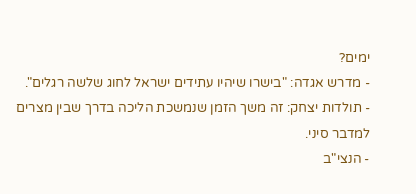ימים?
- מדרש אגדה: "בישרו שיהיו עתידים ישראל לחוג שלשה רגלים".
- תולדות יצחק: זה משך הזמן שנמשכת הליכה בדרך שבין מצרים למדבר סיני.
- הנצי"ב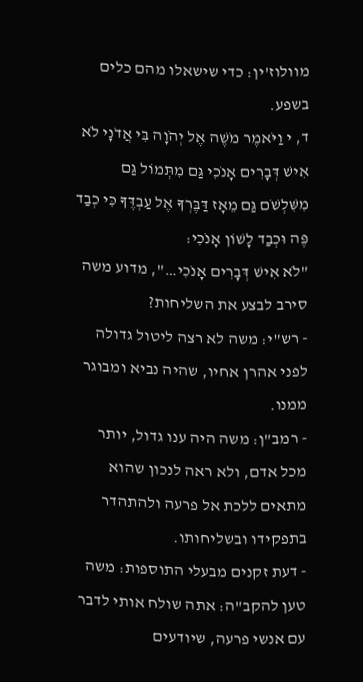מוולוז'ין: כדי שישאלו מהם כלים בשפע.
ד, י וַיֹּאמֶר מֹשֶׁה אֶל יְהֹוָה בִּי אֲדֹנָי לֹא אִישׁ דְּבָרִים אָנֹכִי גַּם מִתְּמוֹל גַּם מִשִּׁלְשֹׁם גַּם מֵאָז דַּבֶּרְךָ אֶל עַבְדֶּךָ כִּי כְבַד פֶּה וּכְבַד לָשׁוֹן אָנֹכִי:
"לֹא אִישׁ דְּבָרִים אָנֹכִי…", מדוע משה סירב לבצע את השליחות?
- רש"י: משה לא רצה ליטול גדולה לפני אהרן אחיו, שהיה נביא ומבוגר ממנו.
- רמב"ן: משה היה ענו גדול, יותר מכל אדם, ולא ראה לנכון שהוא מתאים ללכת אל פרעה ולהתהדר בתפקידו ובשליחותו.
- דעת זקנים מבעלי התוספות: משה טען להקב"ה: אתה שולח אותי לדבר עם אנשי פרעה, שיודעים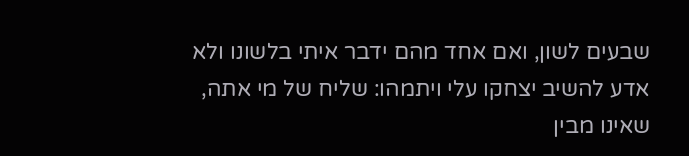שבעים לשון, ואם אחד מהם ידבר איתי בלשונו ולא אדע להשיב יצחקו עלי ויתמהו: שליח של מי אתה, שאינו מבין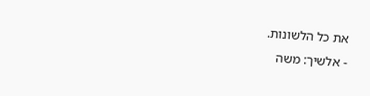את כל הלשונות.
- אלשיך: משה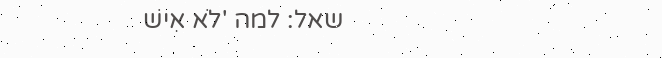שאל: למה 'לֹא אִישׁ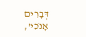דְּבָרִים אָנֹכִי',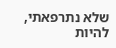שלא נתרפאתי, להיות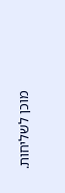מוכן לשליחות.